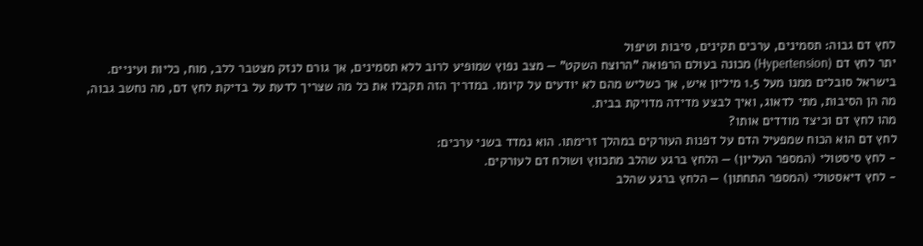לחץ דם גבוה: תסמינים, ערכים תקינים, סיבות וטיפול
יתר לחץ דם (Hypertension) מכונה בעולם הרפואה "הרוצח השקט" — מצב נפוץ שמופיע לרוב ללא תסמינים, אך גורם לנזק מצטבר ללב, מוח, כליות ועיניים. בישראל סובלים ממנו מעל 1.5 מיליון איש, אך כשליש מהם לא יודעים על קיומו. במדריך הזה תקבלו את כל מה שצריך לדעת על בדיקת לחץ דם, מה נחשב גבוה, מה הן הסיבות, מתי לדאוג, ואיך לבצע מדידה מדויקת בבית.
מהו לחץ דם וכיצד מודדים אותו?
לחץ דם הוא הכוח שמפעיל הדם על דפנות העורקים במהלך זרימתו. הוא נמדד בשני ערכים:
- לחץ סיסטולי (המספר העליון) — הלחץ ברגע שהלב מתכווץ ושולח דם לעורקים.
- לחץ דיאסטולי (המספר התחתון) — הלחץ ברגע שהלב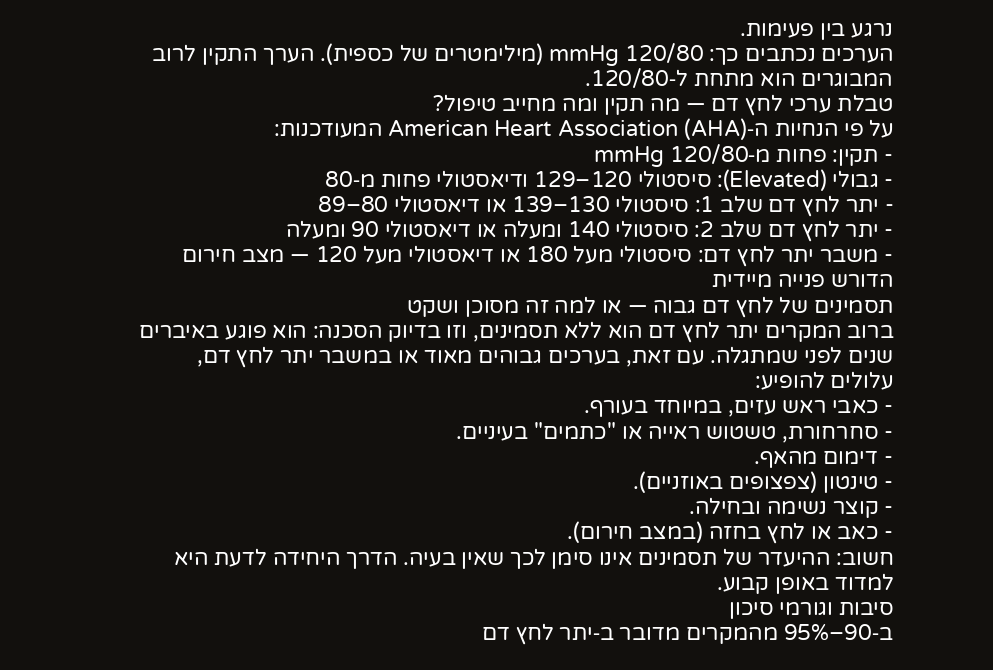נרגע בין פעימות.
הערכים נכתבים כך: 120/80 mmHg (מילימטרים של כספית). הערך התקין לרוב המבוגרים הוא מתחת ל‑120/80.
טבלת ערכי לחץ דם — מה תקין ומה מחייב טיפול?
על פי הנחיות ה‑American Heart Association (AHA) המעודכנות:
- תקין: פחות מ‑120/80 mmHg
- גבולי (Elevated): סיסטולי 120–129 ודיאסטולי פחות מ‑80
- יתר לחץ דם שלב 1: סיסטולי 130–139 או דיאסטולי 80–89
- יתר לחץ דם שלב 2: סיסטולי 140 ומעלה או דיאסטולי 90 ומעלה
- משבר יתר לחץ דם: סיסטולי מעל 180 או דיאסטולי מעל 120 — מצב חירום הדורש פנייה מיידית
תסמינים של לחץ דם גבוה — או למה זה מסוכן ושקט
ברוב המקרים יתר לחץ דם הוא ללא תסמינים, וזו בדיוק הסכנה: הוא פוגע באיברים שנים לפני שמתגלה. עם זאת, בערכים גבוהים מאוד או במשבר יתר לחץ דם, עלולים להופיע:
- כאבי ראש עזים, במיוחד בעורף.
- סחרחורת, טשטוש ראייה או "כתמים" בעיניים.
- דימום מהאף.
- טינטון (צפצופים באוזניים).
- קוצר נשימה ובחילה.
- כאב או לחץ בחזה (במצב חירום).
חשוב: ההיעדר של תסמינים אינו סימן לכך שאין בעיה. הדרך היחידה לדעת היא למדוד באופן קבוע.
סיבות וגורמי סיכון
ב‑90–95% מהמקרים מדובר ב‑יתר לחץ דם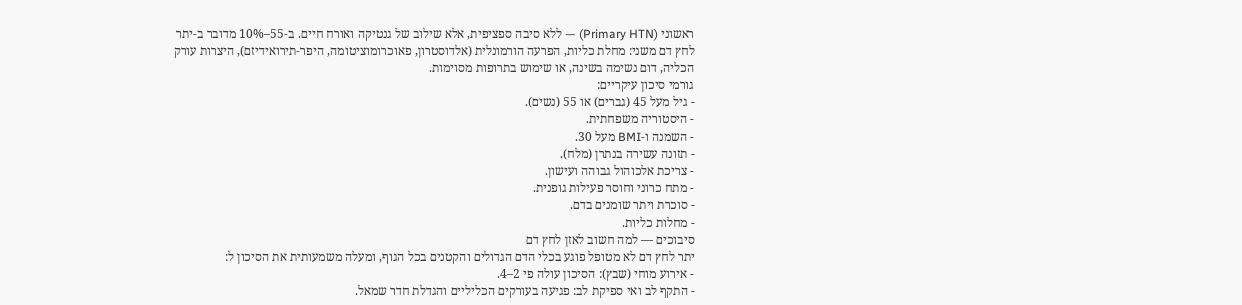ראשוני (Primary HTN) — ללא סיבה ספציפית, אלא שילוב של גנטיקה ואורח חיים. ב‑55–10% מדובר ב‑יתר לחץ דם משני: מחלת כליות, הפרעה הורמונלית (אלדוסטרון, פאוכרומוציטומה, היפר‑תירואידיזם), היצרות עורק הכליה, דום נשימה בשינה, או שימוש בתרופות מסוימות.
גורמי סיכון עיקריים:
- גיל מעל 45 (גברים) או 55 (נשים).
- היסטוריה משפחתית.
- השמנה ו‑BMI מעל 30.
- תזונה עשירה בנתרן (מלח).
- צריכת אלכוהול גבוהה ועישון.
- מתח כרוני וחוסר פעילות גופנית.
- סוכרת ויתר שומנים בדם.
- מחלות כליות.
סיבוכים — למה חשוב לאזן לחץ דם
יתר לחץ דם לא מטופל פוגע בכלי הדם הגדולים והקטנים בכל הגוף, ומעלה משמעותית את הסיכון ל:
- אירוע מוחי (שבץ): הסיכון עולה פי 2–4.
- התקף לב ואי ספיקת לב: פגיעה בעורקים הכליליים והגדלת חדר שמאל.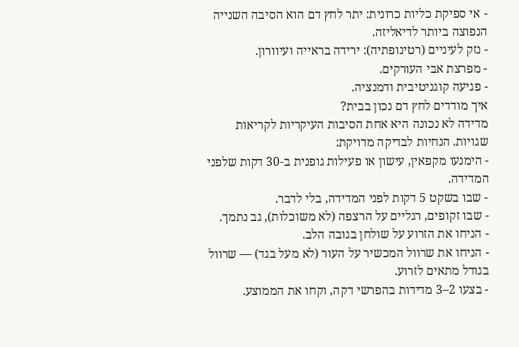- אי ספיקת כליות כרונית: יתר לחץ דם הוא הסיבה השנייה הנפוצה ביותר לדיאליזה.
- נזק לעיניים (רטינופתיה): ירידה בראייה ועיוורון.
- מפרצת אבי העורקים.
- פגיעה קוגניטיבית ודמנציה.
איך מודדים לחץ דם נכון בבית?
מדידה לא נכונה היא אחת הסיבות העיקריות לקריאות שגויות. הנחיות לבדיקה מדויקת:
- הימנעו מקפאין, עישון או פעילות גופנית ב‑30 דקות שלפני המדידה.
- שבו בשקט 5 דקות לפני המדידה, בלי לדבר.
- שבו זקופים, רגליים על הרצפה (לא משוכלות), גב נתמך.
- הניחו את הזרוע על שולחן בגובה הלב.
- הניחו את שרוול המכשיר על העור (לא מעל בגד) — שרוול בגודל מתאים לזרוע.
- בצעו 2–3 מדידות בהפרשי דקה, וקחו את הממוצע.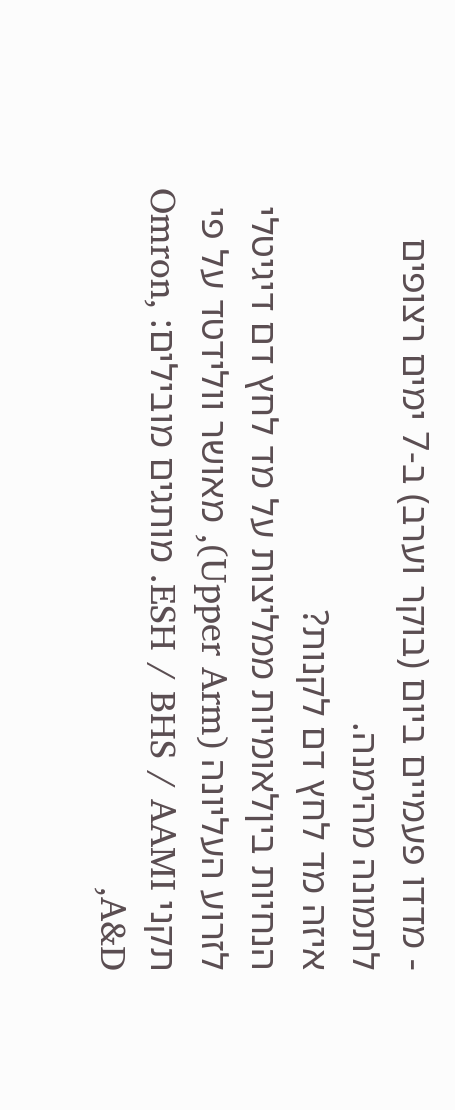- מדדו פעמיים ביום (בוקר וערב) ב‑7 ימים רצופים לתמונה מהימנה.
איזה מד לחץ דם לקנות?
הנחיות ביןלאומיות ממליצות על מד לחץ דם דיגיטלי לזרוע העליונה (Upper Arm), מאושר וולידטד על פי תקני ESH / BHS / AAMI. מותגים מובילים: Omron, A&D,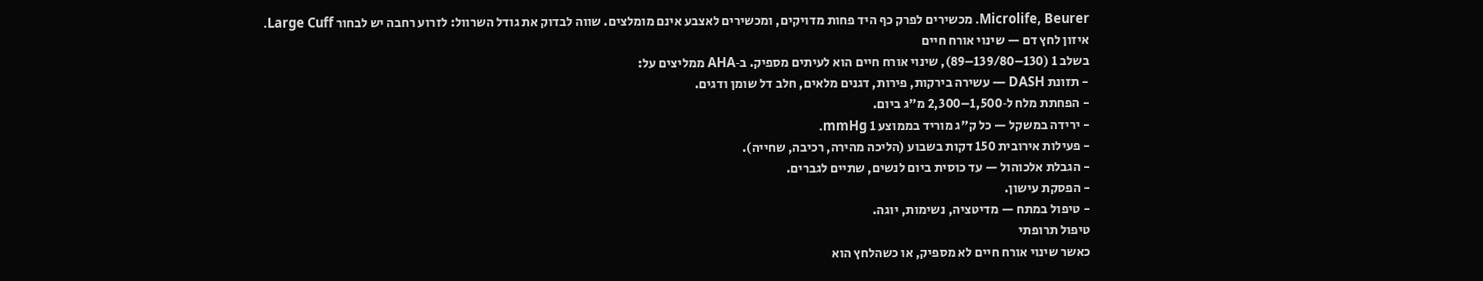Microlife, Beurer. מכשירים לפרק כף היד פחות מדויקים, ומכשירים לאצבע אינם מומלצים. שווה לבדוק את גודל השרוול: לזרוע רחבה יש לבחור Large Cuff.
איזון לחץ דם — שינוי אורח חיים
בשלב 1 (130–139/80–89), שינוי אורח חיים הוא לעיתים מספיק. ב‑AHA ממליצים על:
- תזונת DASH — עשירה בירקות, פירות, דגנים מלאים, חלב דל שומן ודגים.
- הפחתת מלח ל‑1,500–2,300 מ"ג ביום.
- ירידה במשקל — כל ק"ג מוריד בממוצע 1 mmHg.
- פעילות אירובית 150 דקות בשבוע (הליכה מהירה, רכיבה, שחייה).
- הגבלת אלכוהול — עד כוסית ביום לנשים, שתיים לגברים.
- הפסקת עישון.
- טיפול במתח — מדיטציה, נשימות, יוגה.
טיפול תרופתי
כאשר שינוי אורח חיים לא מספיק, או כשהלחץ הוא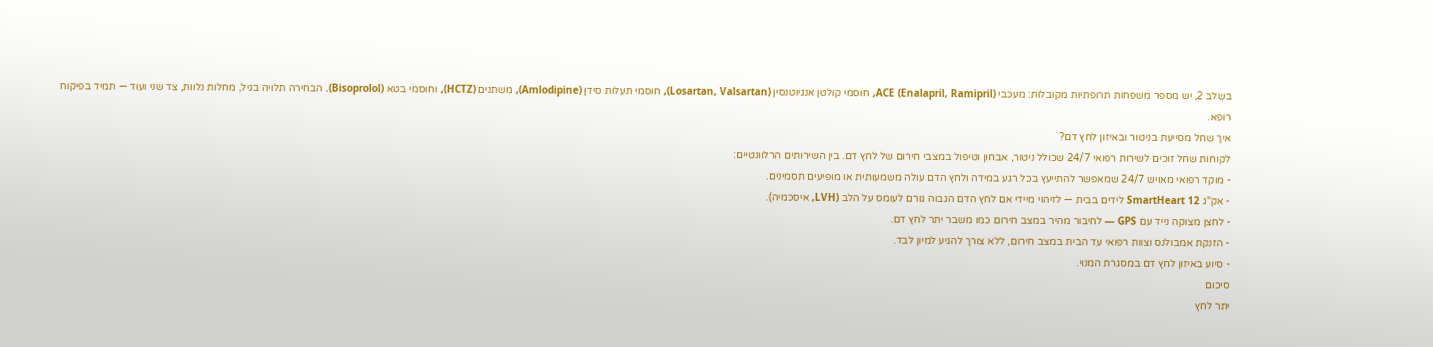בשלב 2, יש מספר משפחות תרופתיות מקובלות: מעכבי ACE (Enalapril, Ramipril), חוסמי קולטן אנגיוטנסין (Losartan, Valsartan), חוסמי תעלות סידן (Amlodipine), משתנים (HCTZ), וחוסמי בטא (Bisoprolol). הבחירה תלויה בגיל, מחלות נלוות, צד שני ועוד — תמיד בפיקוח רופא.
איך שחל מסייעת בניטור ובאיזון לחץ דם?
לקוחות שחל זוכים לשירות רפואי 24/7 שכולל ניטור, אבחון וטיפול במצבי חירום של לחץ דם. בין השירותים הרלוונטיים:
- מוקד רפואי מאויש 24/7 שמאפשר להתייעץ בכל רגע במידה ולחץ הדם עולה משמעותית או מופיעים תסמינים.
- אק"ג SmartHeart 12 לידים בבית — לזיהוי מיידי אם לחץ הדם הגבוה גורם לעומס על הלב (LVH, איסכמיה).
- לחצן מצוקה נייד עם GPS — לחיבור מהיר במצב חירום כמו משבר יתר לחץ דם.
- הזנקת אמבולנס וצוות רפואי עד הבית במצב חירום, ללא צורך להגיע למיון לבד.
- סיוע באיזון לחץ דם במסגרת המנוי.
סיכום
יתר לחץ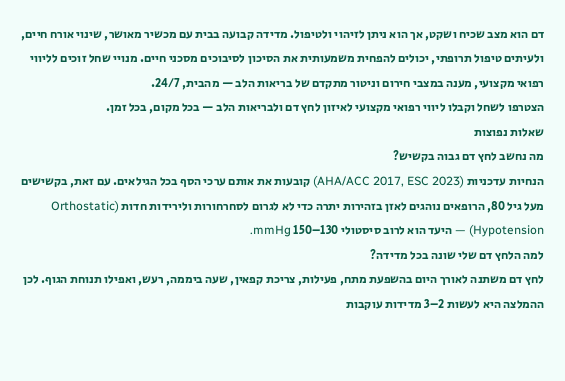דם הוא מצב שכיח ושקט, אך הוא ניתן לזיהוי ולטיפול. מדידה קבועה בבית עם מכשיר מאושר, שינוי אורח חיים, ולעיתים טיפול תרופתי, יכולים להפחית משמעותית את הסיכון לסיבוכים מסכני חיים. מנויי שחל זוכים לליווי רפואי מקצועי, מענה במצבי חירום וניטור מתקדם של בריאות הלב — מהבית, 24/7.
הצטרפו לשחל וקבלו ליווי רפואי מקצועי לאיזון לחץ דם ולבריאות הלב — בכל מקום, בכל זמן.
שאלות נפוצות
מה נחשב לחץ דם גבוה בקשיש?
הנחיות עדכניות (AHA/ACC 2017, ESC 2023) קובעות את אותם ערכי הסף בכל הגילאים. עם זאת, בקשישים מעל גיל 80, הרופאים נוהגים לאזן בזהירות יתרה כדי לא לגרום לסחרחורות ולירידות חדות (Orthostatic Hypotension) — היעד הוא לרוב סיסטולי 130–150 mmHg.
למה הלחץ דם שלי שונה בכל מדידה?
לחץ דם משתנה לאורך היום בהשפעת מתח, פעילות, צריכת קפאין, שעה ביממה, רעש, ואפילו תנוחת הגוף. לכן ההמלצה היא לעשות 2–3 מדידות עוקבות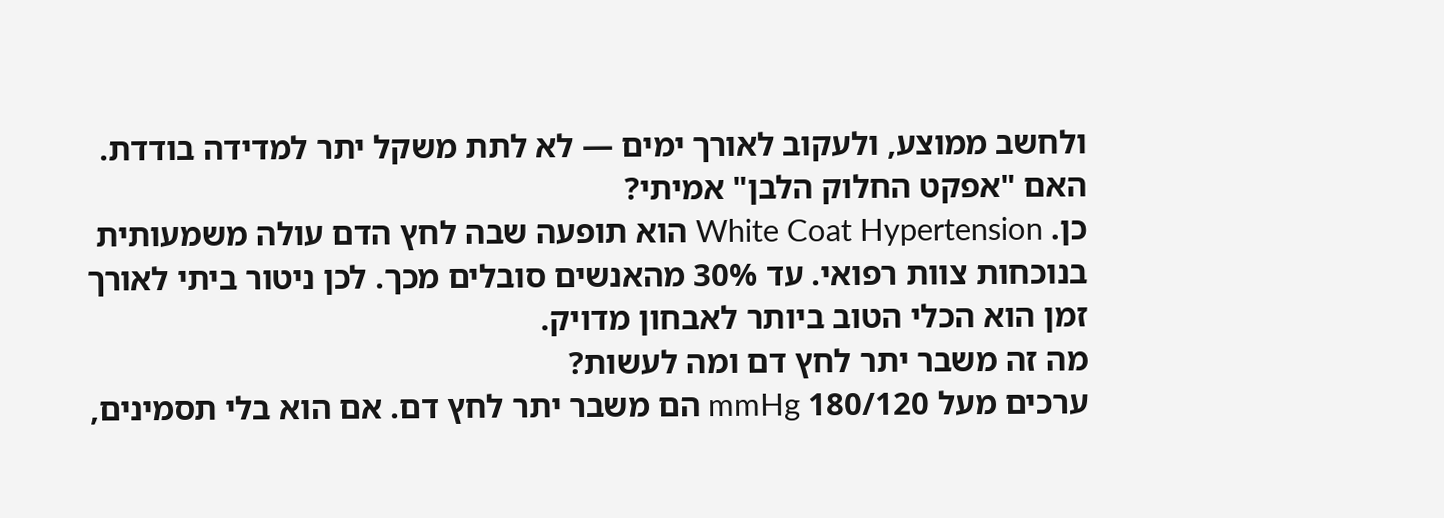ולחשב ממוצע, ולעקוב לאורך ימים — לא לתת משקל יתר למדידה בודדת.
האם "אפקט החלוק הלבן" אמיתי?
כן. White Coat Hypertension הוא תופעה שבה לחץ הדם עולה משמעותית בנוכחות צוות רפואי. עד 30% מהאנשים סובלים מכך. לכן ניטור ביתי לאורך זמן הוא הכלי הטוב ביותר לאבחון מדויק.
מה זה משבר יתר לחץ דם ומה לעשות?
ערכים מעל 180/120 mmHg הם משבר יתר לחץ דם. אם הוא בלי תסמינים,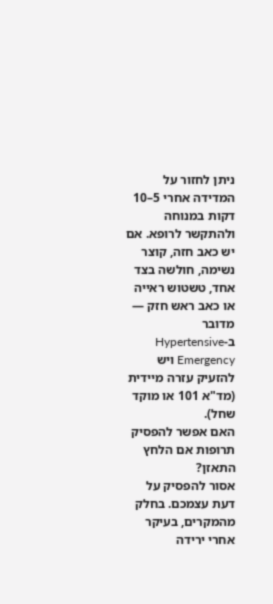ניתן לחזור על המדידה אחרי 5–10 דקות במנוחה ולהתקשר לרופא. אם יש כאב חזה, קוצר נשימה, חולשה בצד אחד, טשטוש ראייה או כאב ראש חזק — מדובר ב‑Hypertensive Emergency ויש להזעיק עזרה מיידית (מד"א 101 או מוקד שחל).
האם אפשר להפסיק תרופות אם הלחץ התאזן?
אסור להפסיק על דעת עצמכם. בחלק מהמקרים, בעיקר אחרי ירידה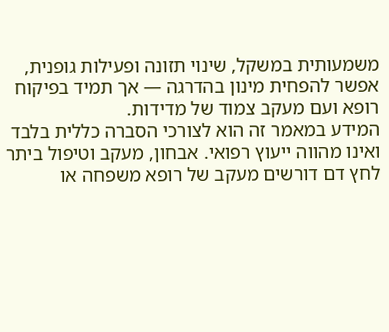משמעותית במשקל, שינוי תזונה ופעילות גופנית, אפשר להפחית מינון בהדרגה — אך תמיד בפיקוח רופא ועם מעקב צמוד של מדידות.
המידע במאמר זה הוא לצורכי הסברה כללית בלבד ואינו מהווה ייעוץ רפואי. אבחון, מעקב וטיפול ביתר לחץ דם דורשים מעקב של רופא משפחה או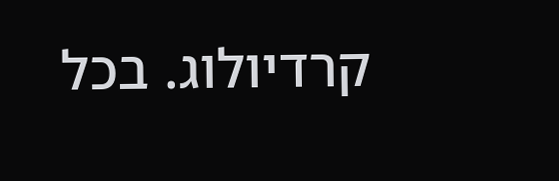קרדיולוג. בכל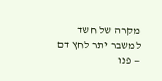מקרה של חשד למשבר יתר לחץ דם — פנו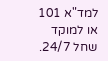למד"א 101 או למוקד שחל 24/7.